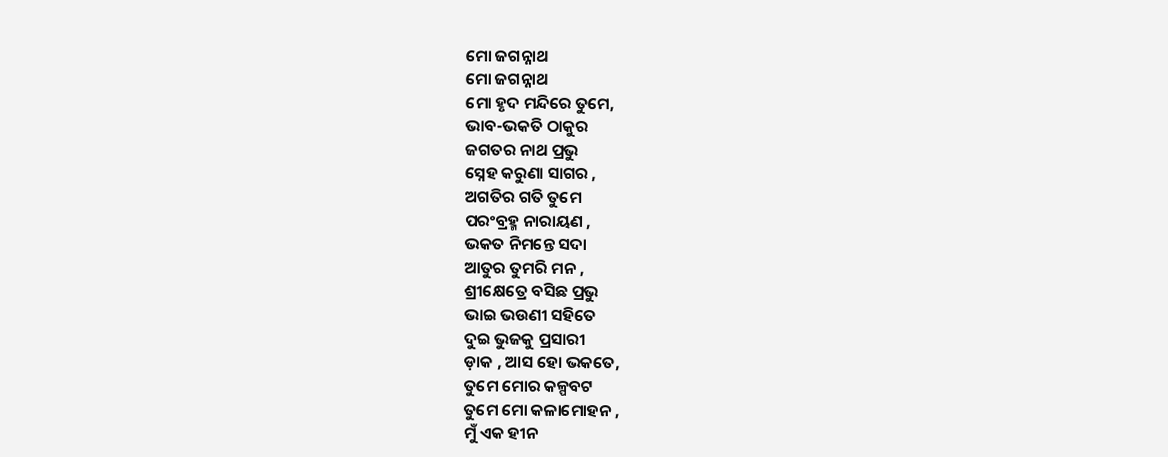ମୋ ଜଗନ୍ନାଥ
ମୋ ଜଗନ୍ନାଥ
ମୋ ହୃଦ ମନ୍ଦିରେ ତୁମେ,
ଭାବ-ଭକତି ଠାକୁର
ଜଗତର ନାଥ ପ୍ରଭୁ
ସ୍ନେହ କରୁଣା ସାଗର ,
ଅଗତିର ଗତି ତୁମେ
ପରଂବ୍ରହ୍ମ ନାରାୟଣ ,
ଭକତ ନିମନ୍ତେ ସଦା
ଆତୁର ତୁମରି ମନ ,
ଶ୍ରୀକ୍ଷେତ୍ରେ ବସିଛ ପ୍ରଭୁ
ଭାଇ ଭଉଣୀ ସହିତେ
ଦୁଇ ଭୁଜକୁ ପ୍ରସାରୀ
ଡ଼ାକ , ଆସ ହୋ ଭକତେ,
ତୁମେ ମୋର କଳ୍ପବଟ
ତୁମେ ମୋ କଳାମୋହନ ,
ମୁଁ ଏକ ହୀନ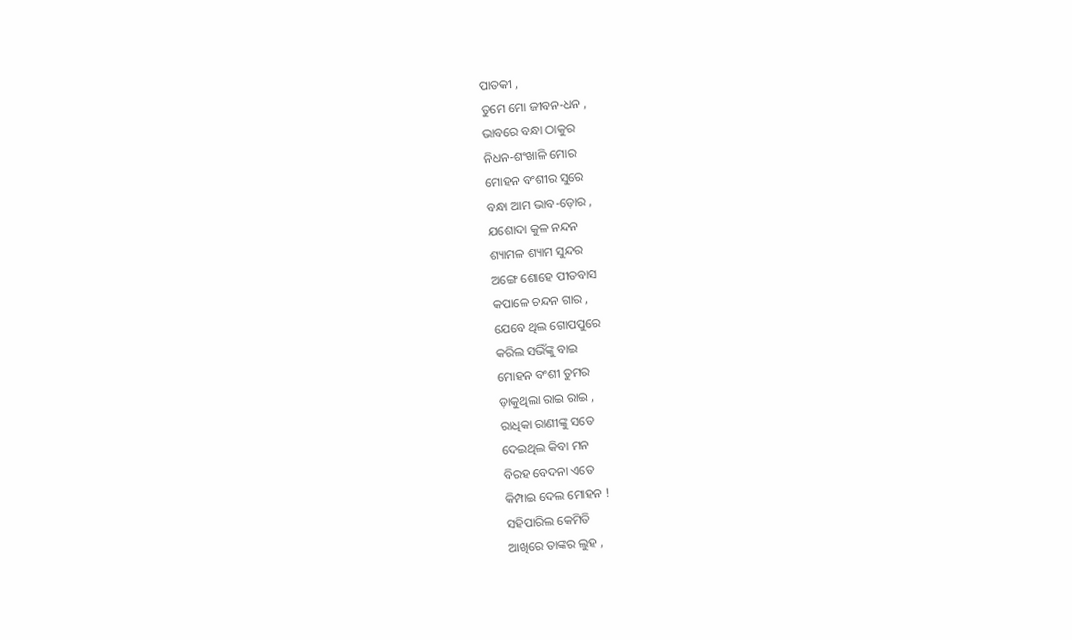ପାତକୀ ,
ତୁମେ ମୋ ଜୀବନ-ଧନ ,
ଭାବରେ ବନ୍ଧା ଠାକୁର
ନିଧନ-ଶଂଖାଳି ମୋର
ମୋହନ ବଂଶୀର ସୁରେ
ବନ୍ଧା ଆମ ଭାବ-ଡ଼ୋର ,
ଯଶୋଦା କୁଳ ନନ୍ଦନ
ଶ୍ୟାମଳ ଶ୍ୟାମ ସୁନ୍ଦର
ଅଙ୍ଗେ ଶୋହେ ପୀତବାସ
କପାଳେ ଚନ୍ଦନ ଗାର ,
ଯେବେ ଥିଲ ଗୋପପୁରେ
କରିଲ ସଭିଁଙ୍କୁ ବାଇ
ମୋହନ ବଂଶୀ ତୁମର
ଡ଼ାକୁଥିଲା ରାଇ ରାଇ ,
ରାଧିକା ରାଣୀଙ୍କୁ ସତେ
ଦେଇଥିଲ କିବା ମନ
ବିରହ ବେଦନା ଏତେ
କିମ୍ପାଇ ଦେଲ ମୋହନ !
ସହିପାରିଲ କେମିତି
ଆଖିରେ ତାଙ୍କର ଲୁହ ,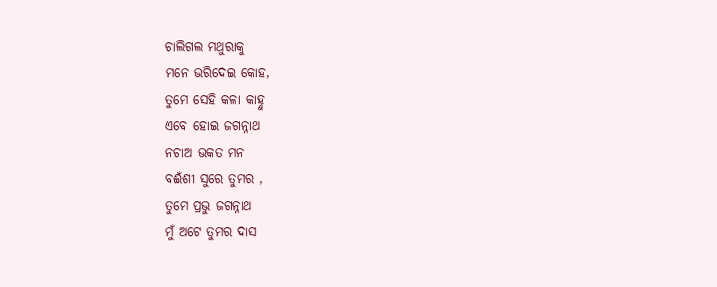ଚାଲିଗଲ ମଥୁରାକୁ
ମନେ ଭରିଦେଇ କୋହ,
ତୁମେ ସେହି କଳା କାହ୍ନୁ
ଏବେ ହୋଇ ଜଗନ୍ନାଥ
ନଚାଅ ଭକତ ମନ
ବଈଁଶୀ ସୁରେ ତୁମର ,
ତୁମେ ପ୍ରଭୁ ଜଗନ୍ନାଥ
ମୁଁ ଅଟେ ତୁମର ଦାସ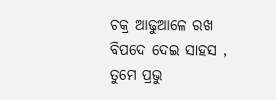ଚକ୍ର ଆଢୁଆଳେ ରଖ
ବିପଦେ ଦେଇ ସାହସ ,
ତୁମେ ପ୍ରଭୁ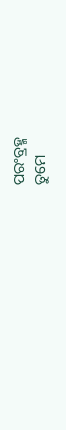ପରଂବ୍ରହ୍ମ
ତୁମେ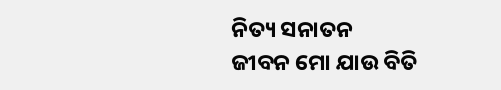ନିତ୍ୟ ସନାତନ
ଜୀବନ ମୋ ଯାଉ ବିତି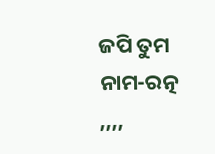ଜପି ତୁମ ନାମ-ରତ୍ନ ,,,,